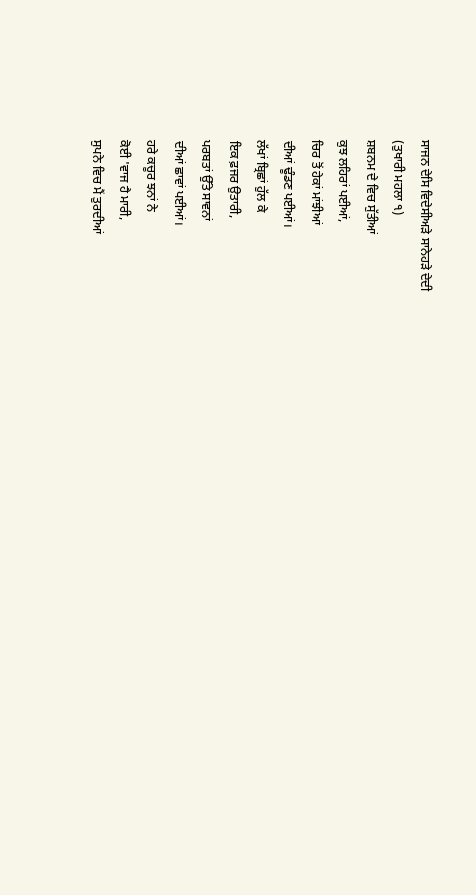ਸਾਜਨ ਦੇਸਿ ਵਿਦੇਸੀਅੜੇ ਸਾਨੇਹੜੇ ਦੇਦੀ
(ਤੁਖਾਰੀ ਮਹਲਾ ੧)
ਸ਼ਬਨਮ ਦੇ ਵਿਚ ਸੁੱਤੀਆਂ
ਕੁਝ ਲਹਿਰਾਂ ਪਈਆਂ,
ਚਿਰ ਤੋਂ ਹੇਕਾਂ ਮਾਂਝੀਆਂ
ਦੀਆਂ ਢੂੰਡਣ ਪਈਆਂ।
ਲੱਖਾਂ ਬ੍ਰਿਛਾਂ ਹੁੱਲ ਕੇ
ਇਕ ਫ਼ਜਰ ਉਤਾਰੀ,
ਪਰਬਤਾਂ ਉੱਤੇ ਸਾਵਨਾਂ
ਦੀਆਂ ਛਾਵਾਂ ਪਈਆਂ।
ਹਰੇ ਕਚੂਰ ਝਨਾਂ ਨੇ
ਕੋਈ 'ਵਾਜ ਹੈ ਮਾਰੀ,
ਸੁਪਨੇ ਵਿਚ ਮੈਂ ਤੁਰਦੀਆਂ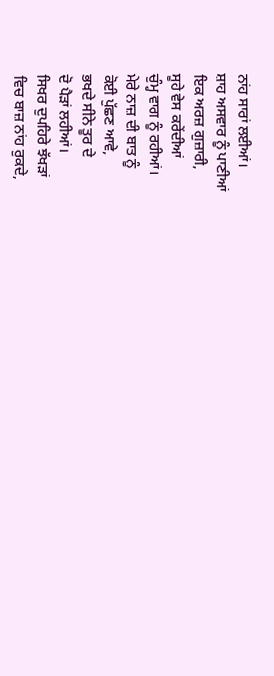ਨਾਂਹ ਸਾਰਾਂ ਲਈਆਂ।
ਸ਼ਾਹ ਅਸਵਾਰ ਨੂੰ ਪਾਣੀਆਂ
ਇਕ ਅਰਜ਼ ਗੁਜ਼ਾਰੀ,
ਸੂਹੇ ਵੇਸ ਕਰੇਂਦੀਆਂ
ਚੁੰਮ੍ਹ ਵਾਗ ਨੂੰ ਰਹੀਆਂ।
ਮੇਰੇ ਨਾਜ਼ ਦੀ ਬਾਤ ਨੂੰ
ਕੋਈ ਪੁੱਛਣ ਆਵੇ,
ਭਖਦੇ ਸੀਨੇ ਤੂਰ ਦੇ
ਦੋ ਪੈੜਾਂ ਲਹੀਆਂ।
ਸਿਖਰ ਦੁਪਹਿਰੇ ਝੱਖੜਾਂ
ਵਿਚ ਬਾਜ਼ ਨਾਂਹ ਰੁਕਦੇ,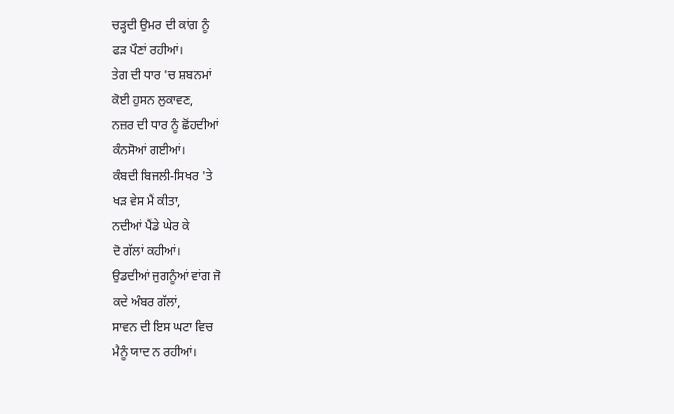ਚੜ੍ਹਦੀ ਉਮਰ ਦੀ ਕਾਂਗ ਨੂੰ
ਫੜ ਪੌਣਾਂ ਰਹੀਆਂ।
ਤੇਗ ਦੀ ਧਾਰ 'ਚ ਸ਼ਬਨਮਾਂ
ਕੋਈ ਹੁਸਨ ਲੁਕਾਵਣ,
ਨਜ਼ਰ ਦੀ ਧਾਰ ਨੂੰ ਛੋਂਹਦੀਆਂ
ਕੰਨਸੋਆਂ ਗਈਆਂ।
ਕੰਬਦੀ ਬਿਜਲੀ-ਸਿਖਰ 'ਤੇ
ਖੜ ਵੇਸ ਮੈਂ ਕੀਤਾ,
ਨਦੀਆਂ ਪੈਂਡੇ ਘੇਰ ਕੇ
ਦੋ ਗੱਲਾਂ ਕਹੀਆਂ।
ਉਡਦੀਆਂ ਜੁਗਨੂੰਆਂ ਵਾਂਗ ਜੋ
ਕਦੇ ਅੰਬਰ ਗੱਲਾਂ,
ਸਾਵਨ ਦੀ ਇਸ ਘਟਾ ਵਿਚ
ਮੈਨੂੰ ਯਾਦ ਨ ਰਹੀਆਂ।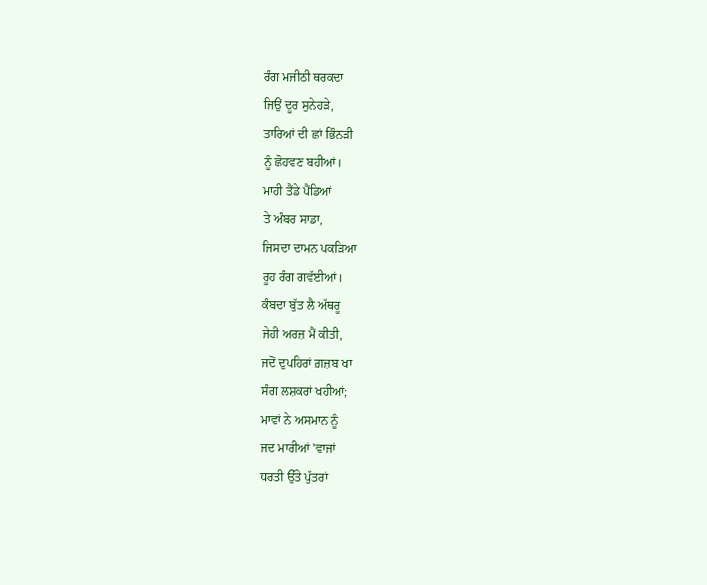ਰੰਗ ਮਜੀਠੀ ਥਰਕਦਾ
ਜਿਉਂ ਦੂਰ ਸੁਨੇਹੜੇ,
ਤਾਰਿਆਂ ਦੀ ਛਾਂ ਭਿੰਨੜੀ
ਨੂੰ ਛੋਹਵਣ ਬਹੀਆਂ।
ਮਾਹੀ ਤੈਂਡੇ ਪੈਂਡਿਆਂ
ਤੇ ਅੰਬਰ ਸਾਡਾ,
ਜਿਸਦਾ ਦਾਮਨ ਪਕੜਿਆ
ਰੂਹ ਰੰਗ ਗਵੱਈਆਂ।
ਕੰਬਦਾ ਬੁੱਤ ਲੈ ਅੱਥਰੂ
ਜੇਹੀ ਅਰਜ਼ ਮੈਂ ਕੀਤੀ,
ਜਦੋਂ ਦੁਪਹਿਰਾਂ ਗ਼ਜ਼ਬ ਖਾ
ਸੰਗ ਲਸ਼ਕਰਾਂ ਖਹੀਆਂ;
ਮਾਵਾਂ ਨੇ ਅਸਮਾਨ ਨੂੰ
ਜਦ ਮਾਰੀਆਂ 'ਵਾਜਾਂ
ਧਰਤੀ ਉੱਤੇ ਪੁੱਤਰਾਂ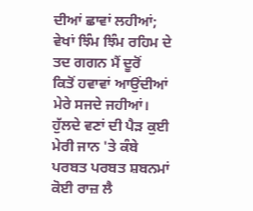ਦੀਆਂ ਛਾਵਾਂ ਲਹੀਆਂ;
ਵੇਖਾਂ ਝਿੰਮ ਝਿੰਮ ਰਹਿਮ ਦੇ
ਤਦ ਗਗਨ ਮੈਂ ਦੂਰੋਂ
ਕਿਤੋਂ ਹਵਾਵਾਂ ਆਉਂਦੀਆਂ
ਮੇਰੇ ਸਜਦੇ ਜਹੀਆਂ।
ਹੁੱਲਦੇ ਵਣਾਂ ਦੀ ਪੈੜ ਕੁਈ
ਮੇਰੀ ਜਾਨ 'ਤੇ ਕੰਬੇ
ਪਰਬਤ ਪਰਬਤ ਸ਼ਬਨਮਾਂ
ਕੋਈ ਰਾਜ਼ ਲੈ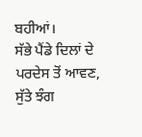ਬਹੀਆਂ।
ਸੱਭੇ ਪੈਂਡੇ ਦਿਲਾਂ ਦੇ
ਪਰਦੇਸ ਤੋਂ ਆਵਣ,
ਸੁੱਤੇ ਝੰਗ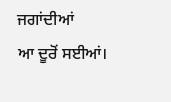ਜਗਾਂਦੀਆਂ
ਆ ਦੂਰੋਂ ਸਈਆਂ।